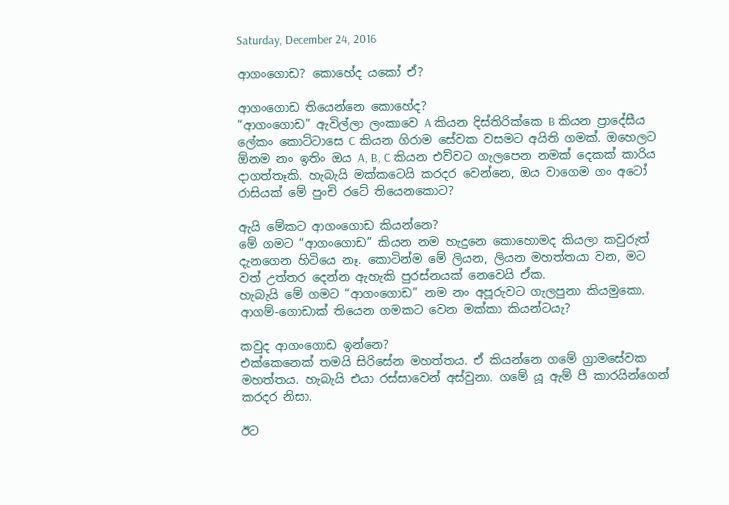Saturday, December 24, 2016

ආගංගොඩ? කොහේද යකෝ ඒ?

ආගංගොඩ තියෙන්නෙ කොහේද?
“ආගංගොඩ” ඇවිල්ලා ලංකාවෙ A කියන දිස්තිරික්කෙ B කියන ප්‍රාදේසීය ලේකං කොට්ටාසෙ C කියන ගිරාම සේවක වසමට අයිති ගමක්. ඔහෙලට ඕනම නං ඉතිං ඔය A, B, C කියන එව්වට ගැලපෙන නමක් දෙකක් කාරිය දාගත්තෑකි. හැබැයි මක්කටෙයි කරදර වෙන්නෙ, ඔය වාගෙම ගං අටෝ රාසියක් මේ පුංචි රටේ තියෙනකොට?

ඇයි මේකට ආගංගොඩ කියන්නෙ?
මේ ගමට “ආගංගොඩ” කියන නම හැදුනෙ කොහොමද කියලා කවුරුත් දැනගෙන හිටියෙ නෑ. කොටින්ම මේ ලියන, ලියන මහත්තයා වන, මට වත් උත්තර දෙන්න ඇහැකි පුරස්නයක් නෙවෙයි ඒක.
හැබැයි මේ ගමට “ආගංගොඩ” නම නං අපූරුවට ගැලපුනා කියමුකො. ආගම්-ගොඩාක් තියෙන ගමකට වෙන මක්කා කියන්ටයැ?

කවුද ආගංගොඩ ඉන්නෙ?
එක්කෙනෙක් තමයි සිරිසේන මහත්තය. ඒ කියන්නෙ ගමේ ග්‍රාමසේවක මහත්තය. හැබැයි එයා රස්සාවෙන් අස්වුනා. ගමේ යූ ඇම් පී කාරයින්ගෙන් කරදර නිසා.

ඊට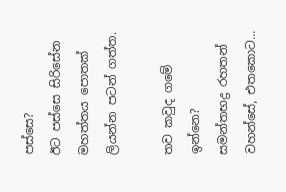පස්සෙ?
ඊට පස්සෙ සිරිසේන මහත්තය පොතක් ලියන්න පටන් ගත්ත.

තව කවුද ගමේ ඉන්නෙ?
සමන්තභද්‍ර රහතන් වහන්සේ, එතකොට...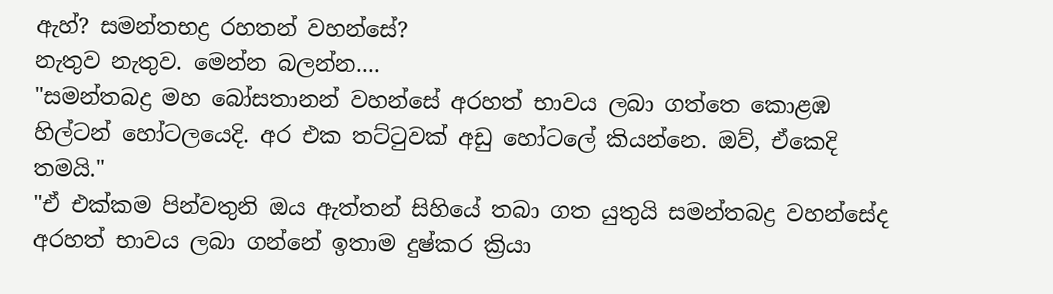ඇහ්? සමන්තභද්‍ර රහතන් වහන්සේ?
නැතුව නැතුව. මෙන්න බලන්න....
"සමන්තබද්‍ර මහ බෝසතානන් වහන්සේ අරහත් භාවය ලබා ගත්තෙ කොළඹ හිල්ටන් හෝටලයෙදි. අර එක තට්ටුවක් අඩු හෝටලේ කියන්නෙ. ඔව්, ඒකෙදි තමයි."
"ඒ එක්කම පින්වතුනි ඔය ඇත්තන් සිහියේ තබා ගත යුතුයි සමන්තබද්‍ර වහන්සේද අරහත් භාවය ලබා ගන්නේ ඉතාම දුෂ්කර ක්‍රියා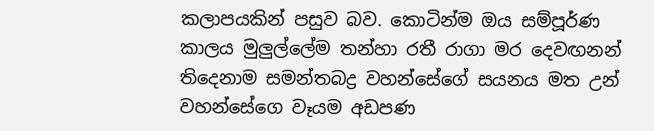කලාපයකින් පසුව බව. කොටින්ම ඔය සම්පූර්ණ කාලය මුලුල්ලේම තන්හා රතී රාගා මර දෙවඟනන් තිදෙනාම සමන්තබද්‍ර වහන්සේගේ සයනය මත උන් වහන්සේගෙ වෑයම අඩපණ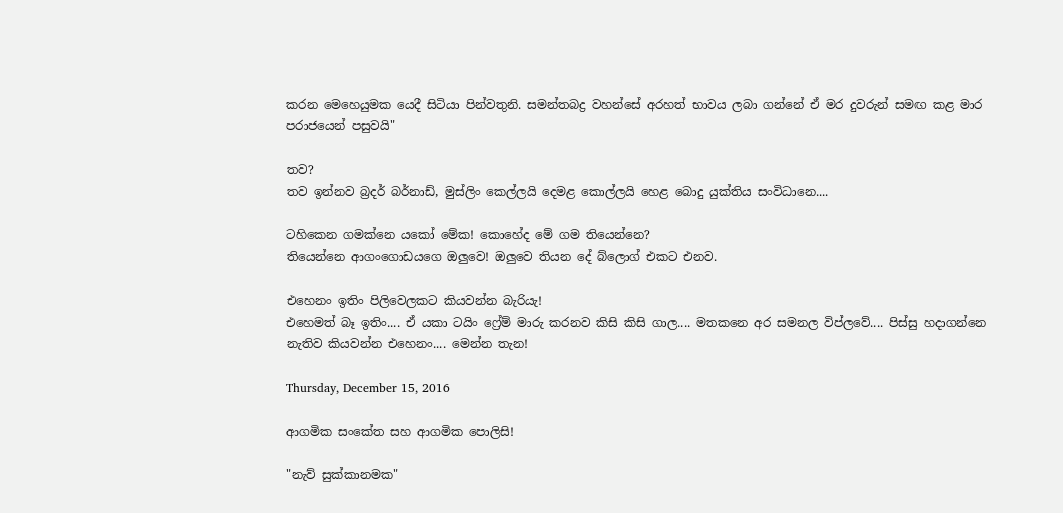කරන මෙහෙයුමක යෙදී සිටියා පින්වතුනි. සමන්තබද්‍ර වහන්සේ අරහත් භාවය ලබා ගන්නේ ඒ මර දුවරුන් සමඟ කළ මාර පරාජයෙන් පසුවයි"

තව?
තව ඉන්නව බ්‍රදර් බර්නාඩ්, මුස්ලිං කෙල්ලයි දෙමළ කොල්ලයි හෙළ බොදු යුක්තිය සංවිධානෙ....

ටහිකෙන ගමක්නෙ යකෝ මේක! කොහේද මේ ගම තියෙන්නෙ?
තියෙන්නෙ ආගංගොඩයගෙ ඔලුවෙ! ඔලුවෙ තියන දේ බ්ලොග් එකට එනව.

එහෙනං ඉතිං පිලිවෙලකට කියවන්න බැරියැ!
එහෙමත් බෑ ඉතිං.... ඒ යකා ටයිං ෆ්‍රේම් මාරු කරනව කිසි කිසි ගාල.... මතකනෙ අර සමනල විප්ලවේ.... පිස්සු හදාගන්නෙ නැතිව කියවන්න එහෙනං.... මෙන්න තැන!

Thursday, December 15, 2016

ආගමික සංකේත සහ ආගමික පොලිසි!

"නැව් සුක්කානමක"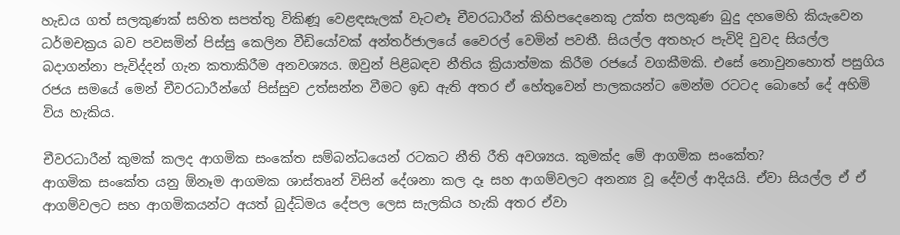හැඩය ගත් සලකුණක් සහිත සපත්තු විකිණූ වෙළඳසැලක් වැටළූ චීවරධාරීන් කිහිපදෙනෙකු උක්ත සලකුණ බුදු දහමෙහි කියැවෙන ධර්මචක්‍රය බව පවසමින් පිස්සු කෙලින වීඩියෝවක් අන්තර්ජාලයේ වෛරල් වෙමින් පවතී. සියල්ල අතහැර පැවිදි වුවද සියල්ල බදාගන්නා පැවිද්දන් ගැන කතාකිරීම අනවශ්‍යය. ඔවුන් පිළිබඳව නීතිය ක්‍රියාත්මක කිරීම රජයේ වගකීමකි. එසේ නොවුනහොත් පසුගිය රජය සමයේ මෙන් චීවරධාරීන්ගේ පිස්සුව උත්සන්න වීමට ඉඩ ඇති අතර ඒ හේතුවෙන් පාලකයන්ට මෙන්ම රටටද බොහේ දේ අහිමි විය හැකිය.

චීවරධාරීන් කුමක් කලද ආගමික සංකේත සම්බන්ධයෙන් රටකට නීති රීති අවශ්‍යය. කුමක්ද මේ ආගමික සංකේත?
ආගමික සංකේත යනු ඕනෑම ආගමක ශාස්තෘන් විසින් දේශනා කල දෑ සහ ආගම්වලට අනන්‍ය වූ දේවල් ආදියයි. ඒවා සියල්ල ඒ ඒ ආගම්වලට සහ ආගමිකයන්ට අයත් බුද්ධිමය දේපල ලෙස සැලකිය හැකි අතර ඒවා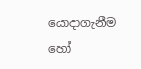යොදාගැනීම හෝ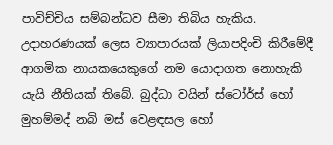පාවිච්චිය සම්බන්ධව සීමා තිබිය හැකිය. උදාහරණයක් ලෙස ව්‍යාපාරයක් ලියාපදිංචි කිරීමේදී ආගමික නායකයෙකුගේ නම යොදාගත නොහැකි යැයි නීතියක් තිබේ. බුද්ධා වයින් ස්ටෝර්ස් හෝ මුහම්මද් නබි මස් වෙළඳසල හෝ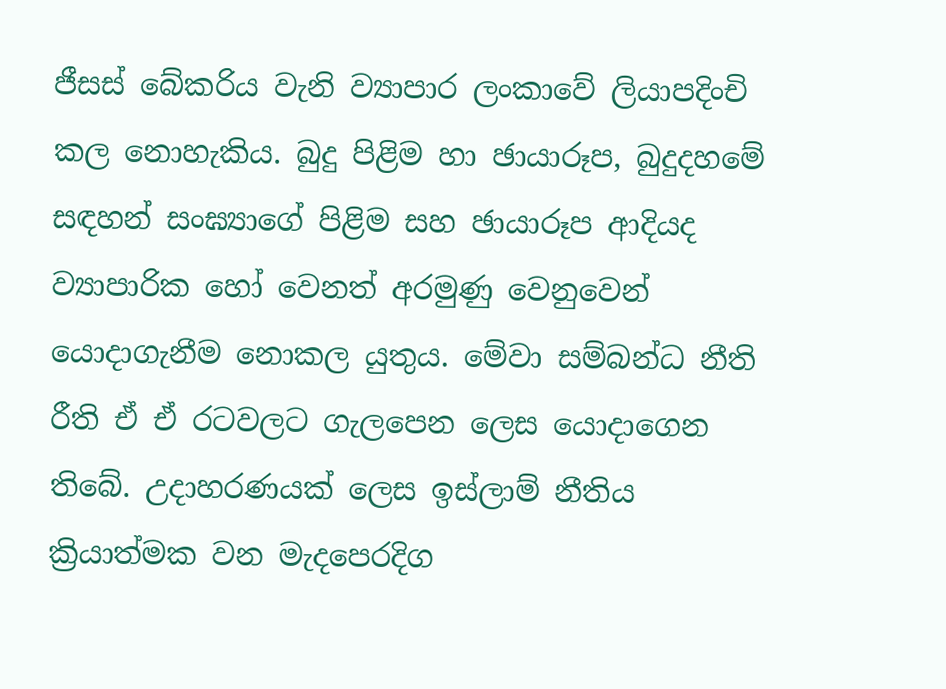ජීසස් බේකරිය වැනි ව්‍යාපාර ලංකාවේ ලියාපදිංචි කල නොහැකිය. බුදු පිළිම හා ඡායාරූප, බුදුදහමේ සඳහන් සංඝ්‍යාගේ පිළිම සහ ඡායාරූප ආදියද ව්‍යාපාරික හෝ වෙනත් අරමුණු වෙනුවෙන් යොදාගැනීම නොකල යුතුය. මේවා සම්බන්ධ නීති රීති ඒ ඒ රටවලට ගැලපෙන ලෙස යොදාගෙන තිබේ. උදාහරණයක් ලෙස ඉස්ලාම් නීතිය ක්‍රියාත්මක වන මැදපෙරදිග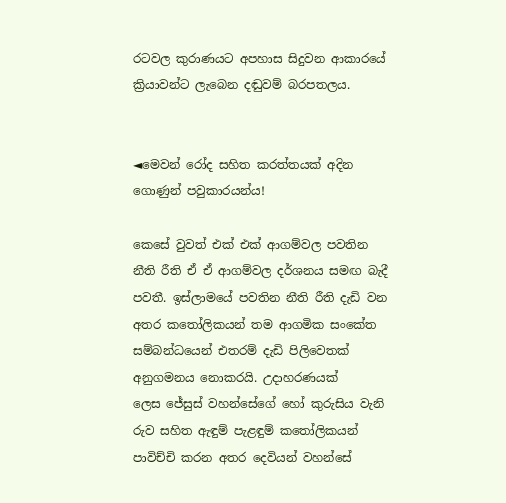රටවල කුරාණයට අපහාස සිදුවන ආකාරයේ ක්‍රියාවන්ට ලැබෙන දඬුවම් බරපතලය.


◄මෙවන් රෝද සහිත කරත්තයක් අදින ගොණුන් පවුකාරයන්ය!

කෙසේ වුවත් එක් එක් ආගම්වල පවතින නීති රීති ඒ ඒ ආගම්වල දර්ශනය සමඟ බැදී පවතී. ඉස්ලාමයේ පවතින නීති රීති දැඩි වන අතර කතෝලිකයන් තම ආගමික සංකේත සම්බන්ධයෙන් එතරම් දැඩි පිලිවෙතක් අනුගමනය නොකරයි. උදාහරණයක් ලෙස ‍ජේසුස් වහන්සේගේ හෝ කුරුසිය වැනි රුව සහිත ඇඳුම් පැළඳුම් කතෝලිකයන් පාවිච්චි කරන අතර දෙවියන් වහන්සේ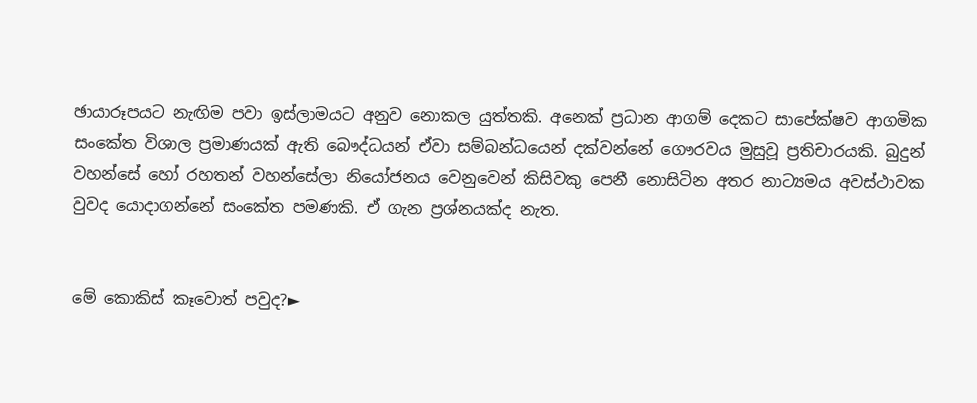ඡායාරූපයට නැඟිම පවා ඉස්ලාමයට අනුව නොකල යුත්තකි. අනෙක් ප්‍රධාන ආගම් දෙකට සාපේක්ෂව ආගමික සංකේත විශාල ප්‍රමාණයක් ඇති බෞද්ධයන් ඒවා සම්බන්ධයෙන් දක්වන්නේ ගෞරවය මුසුවූ ප්‍රතිචාරයකි. බුදුන් වහන්සේ හෝ රහතන් වහන්සේලා නියෝජනය වෙනුවෙන් කිසිවකු පෙනී නොසිටින අතර නාට්‍යමය අවස්ථාවක වුවද යොදාගන්නේ සංකේත පමණකි. ඒ ගැන ප්‍රශ්නයක්ද නැත.


මේ කොකිස් කෑවොත් පවුද?►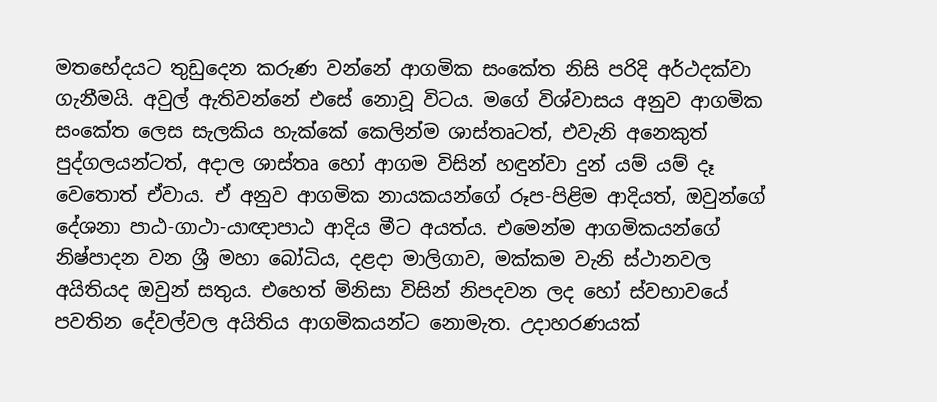මතභේදයට තුඩුදෙන කරුණ වන්නේ ආගමික සංකේත නිසි පරිදි අර්ථදක්වා ගැනීමයි. අවුල් ඇතිවන්නේ එසේ නොවූ විටය. මගේ විශ්වාසය අනුව ආගමික සංකේත ලෙස සැලකිය හැක්කේ කෙලින්ම ශාස්තෘටත්, එවැනි අනෙකුත් පුද්ගලයන්ටත්, අදාල ශාස්තෘ හෝ ආගම විසින් හඳුන්වා දුන් යම් යම් දෑ වෙතොත් ඒවාය. ඒ අනුව ආගමික නායකයන්ගේ රූප-පිළිම ආදියත්, ඔවුන්ගේ දේශනා පාඨ-ගාථා-යාඥාපාඨ ආදිය මීට අයත්ය. එමෙන්ම ආගමිකයන්ගේ නිෂ්පාදන වන ශ්‍රී මහා බෝධිය, දළදා මාලිගාව, මක්කම වැනි ස්ථානවල අයිතියද ඔවුන් සතුය. එහෙත් මිනිසා විසින් නිපදවන ලද හෝ ස්වභාවයේ පවතින දේවල්වල අයිතිය ආගමිකයන්ට නොමැත. උදාහරණයක්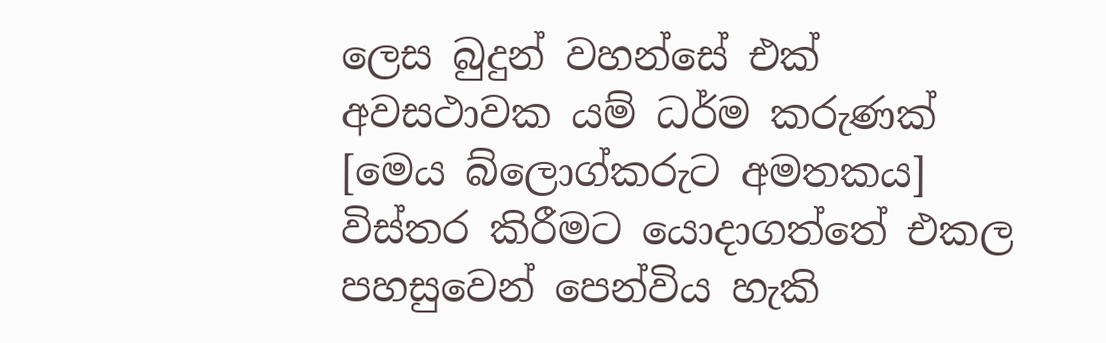ලෙස බුදුන් වහන්සේ එක් අවසථාවක යම් ධර්ම කරුණක් [මෙය බ්ලොග්කරුට අමතකය] විස්තර කිරීමට යොදාගත්තේ එකල පහසුවෙන් පෙන්විය හැකි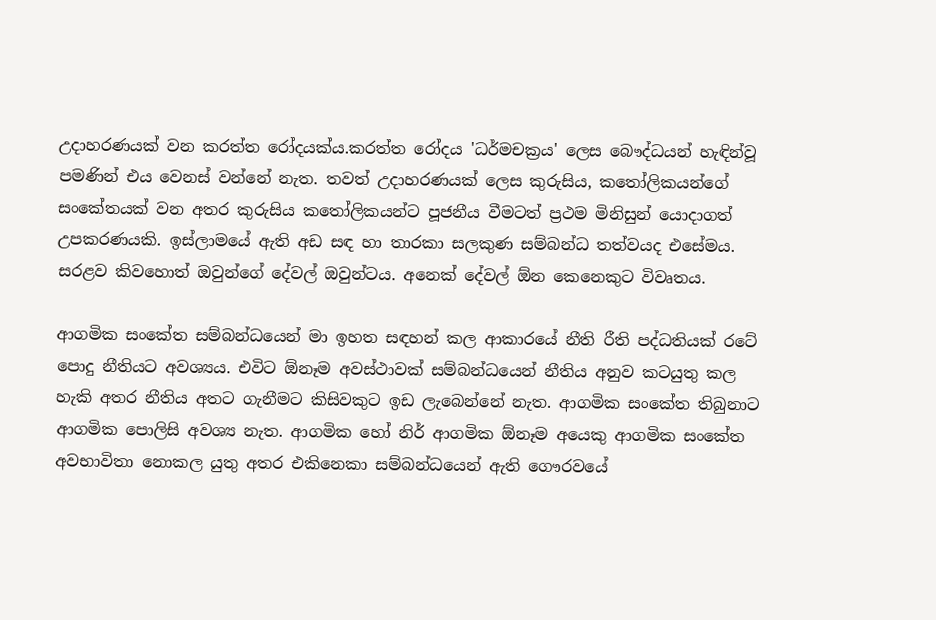උදාහරණයක් වන කරත්ත රෝදයක්ය.කරත්ත රෝදය 'ධර්මචක්‍රය' ලෙස බෞද්ධයන් හැඳින්වූ පමණින් එය වෙනස් වන්නේ නැත. තවත් උදාහරණයක් ලෙස කුරුසිය, කතෝලිකයන්ගේ සංකේතයක් වන අතර කුරුසිය කතෝලිකයන්ට පූජනීය වීමටත් ප්‍රථම මිනිසුන් යොදාගත් උපකරණයකි. ඉස්ලාමයේ ඇති අඩ සඳ හා තාරකා සලකුණ සම්බන්ධ තත්වයද එසේමය. සරළව කිවහොත් ඔවුන්ගේ දේවල් ඔවුන්ටය. අනෙක් දේවල් ඕන කෙනෙකුට විවෘතය.

ආගමික සංකේත සම්බන්ධයෙන් මා ඉහත සඳහන් කල ආකාරයේ නීති රීති පද්ධතියක් රටේ පොදු නීතියට අවශ්‍යය. එවිට ඕනෑම අවස්ථාවක් සම්බන්ධයෙන් නීතිය අනුව කටයුතු කල හැකි අතර නීතිය අතට ගැනීමට කිසිවකුට ඉඩ ලැබෙන්නේ නැත. ආගමික සංකේත තිබුනාට ආගමික පොලිසි අවශ්‍ය නැත. ආගමික හෝ නිර් ආගමික ඕනෑම අයෙකු ආගමික සංකේත අවභාවිතා නොකල යුතු අතර එකිනෙකා සම්බන්ධයෙන් ඇති ගෞරවයේ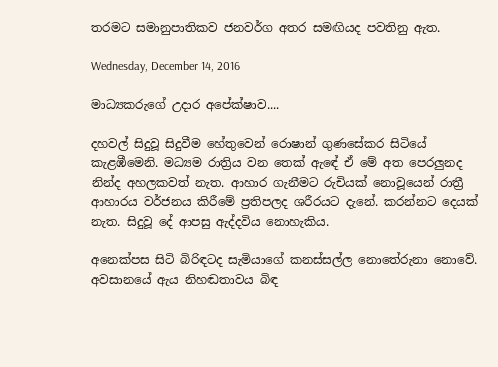තරමට සමානුපාතිකව ජනවර්ග අතර සමඟියද පවතිනු ඇත.

Wednesday, December 14, 2016

මාධ්‍යකරුගේ උදාර අපේක්ෂාව....

දහවල් සිදුවූ සිදුවීම හේතුවෙන් රොෂාන් ගුණසේකර සිටියේ කැළඹීමෙනි. මධ්‍යම රාත්‍රිය වන තෙක් ඇ‍ඳේ ඒ මේ අත පෙර‍ලුනද නින්ද අහලකවත් නැත. ආහාර ගැනීමට රුචියක් නොවූයෙන් රාත්‍රී ආහාරය වර්ජනය කිරීමේ ප්‍රතිපලද ශරීරයට දැනේ. කරන්න‍ට දෙයක් නැත. සිදුවූ දේ ආපසු ඇද්දවිය නොහැකිය.

අනෙක්පස සිටි බිරිඳටද සැමියාගේ කනස්සල්ල නොතේරුනා නොවේ. අවසානයේ ඇය නිහඬතාවය බිඳ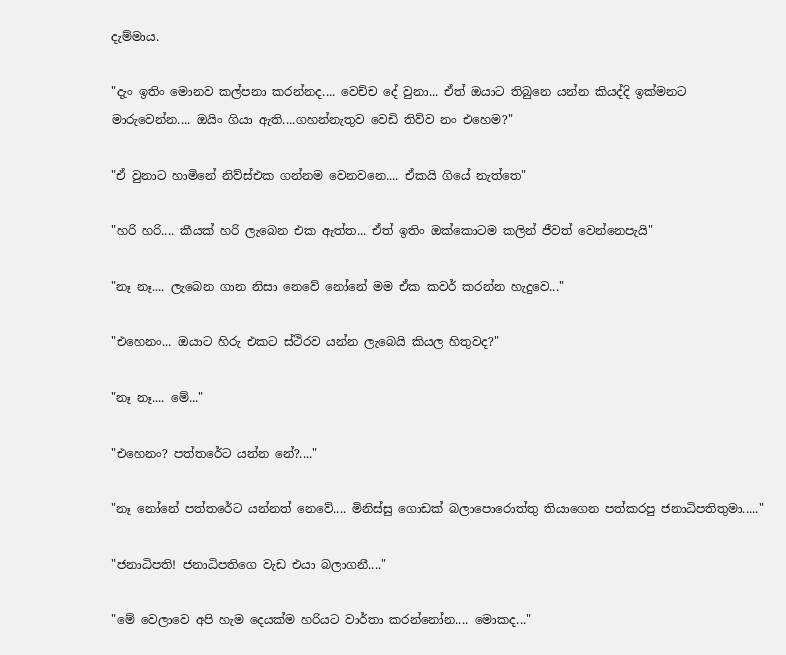දැම්මාය.

"දැං ඉතිං මොනව කල්පනා කරන්නද.... වෙච්ච දේ වුනා... ඒත් ඔයාට තිබුනෙ යන්න කියද්දි ඉක්මනට මාරුවෙන්න.... ඔයිං ගියා ඇති....ගහන්නැතුව වෙඩි තිව්ව නං එහෙම?"

"ඒ වුනාට හාමිනේ නිව්ස්එක ගන්නම වෙනවනෙ.... ඒකයි ගියේ නැත්තෙ"

"හරි හරි.... කීයක් හරි ලැබෙන එක ඇත්ත... ඒත් ඉතිං ඔක්කොටම කලින් ජීවත් වෙන්නෙපැයි"

"නෑ නෑ.... ලැබෙන ගාන නිසා නෙවේ නෝනේ මම ඒක කවර් කරන්න හැදුවෙ..."

"එහෙනං... ඔයාට හිරු එකට ස්ථිරව යන්න ලැබෙයි කියල හිතුවද?"

"නෑ නෑ.... මේ..."

"එහෙනං? පත්තරේට යන්න නේ?...."

"නෑ නෝනේ පත්තරේට යන්නත් නෙවේ.... මිනිස්සු ගොඩක් බලාපොරොත්තු තියාගෙන පත්කරපු ජනාධිපතිතුමා....."

"ජනාධිපති! ජනාධිපතිගෙ වැඩ එයා බලාගනී...."

"මේ වෙලාවෙ අපි හැම දෙයක්ම හරියට වාර්තා කරන්නෝන.... මොකද..."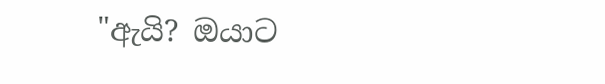"ඇයි? ඔයාට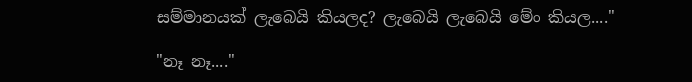සම්මානයක් ලැබෙයි කියලද? ලැබෙයි ලැබෙයි මේං කියල...."

"නෑ නෑ...."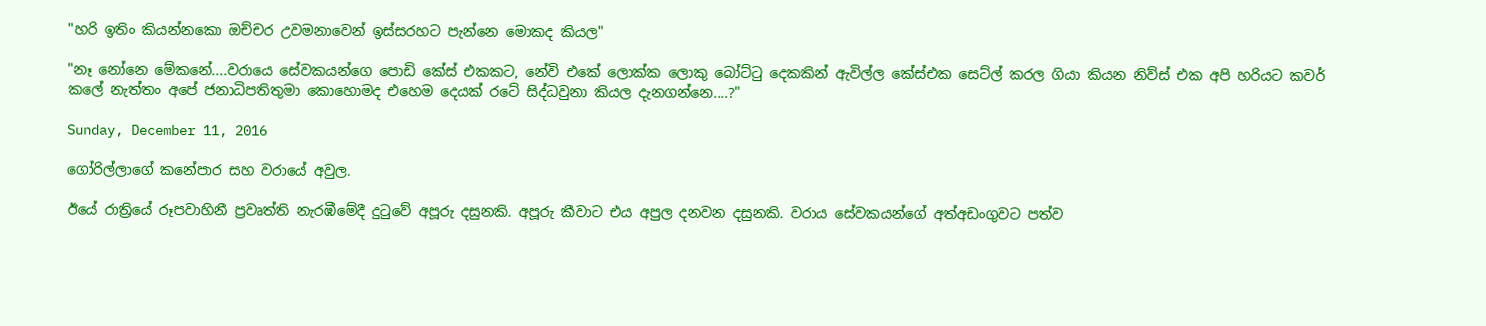"හරි ඉතිං කියන්නකො ඔච්චර උවමනාවෙන් ඉස්සරහට පැන්නෙ මොකද කියල"

"නෑ නෝනෙ මේකනේ....වරායෙ සේවකයන්ගෙ පොඩි කේස් එකකට, නේවි එකේ ලොක්ක ලොකු බෝට්ටු දෙකකින් ඇවිල්ල කේස්එක සෙට්ල් කරල ගියා කියන නිව්ස් එක අපි හරියට කවර් කලේ නැත්තං අපේ ජනාධිපතිතුමා කොහොමද එහෙම දෙයක් රටේ සිද්ධවුනා කියල දැනගන්නෙ....?"

Sunday, December 11, 2016

ගෝරිල්ල‍ාගේ කනේපාර සහ වරායේ අවුල.

ඊයේ රාත්‍රියේ රූපවාහිනී ප්‍රවෘත්ති නැරඹීමේදී දුටුවේ අපූරු දසුනකි. අපූරු කීවාට එය අපුල දනවන දසුනකි. වරාය සේවකයන්ගේ අත්අඩංගුවට පත්ව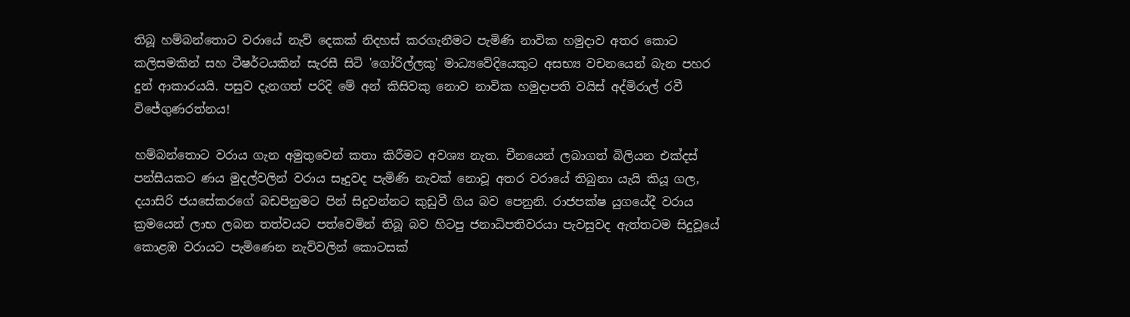තිබූ හම්බන්තොට වරායේ නැව් දෙකක් නිදහස් කරගැනීමට පැමිණි නාවික හමුදාව අතර කොට කලිසමකින් සහ ටීෂර්ටයකින් සැරසී සිටි 'ගෝරිල්ලකු' මාධ්‍යවේදියෙකුට අසභ්‍ය වචනයෙන් බැන පහර දුන් ආකාරයයි. පසුව දැනගත් පරිදි මේ අන් කිසිවකු නොව නාවික හමුදාපති වයිස් අද්මිරාල් රවී විජේගුණරත්නය!

හම්බන්තොට වරාය ගැන අමුතුවෙන් කතා කිරීමට අවශ්‍ය නැත. චීනයෙන් ලබාගත් බිලියන එක්දස් පන්සීයකට ණය මුදල්වලින් වරාය සෑදුවද පැමිණි නැවක් නොවූ අතර වරායේ තිබුනා යැයි කියූ ගල, දයාසිරි ජයසේකරගේ බඩපිනුමට පින් සිදුවන්නට කුඩුවී ගිය බව පෙනුනි. රාජපක්ෂ යුගයේදී වරාය ක්‍රමයෙන් ලාභ ලබන තත්වයට පත්වෙමින් තිබූ බව හිටපු ජනාධිපතිවරයා පැවසුවද ඇත්තටම සිදුවූයේ කොළඹ වරායට පැමිණෙන නැව්වලින් කොටසක්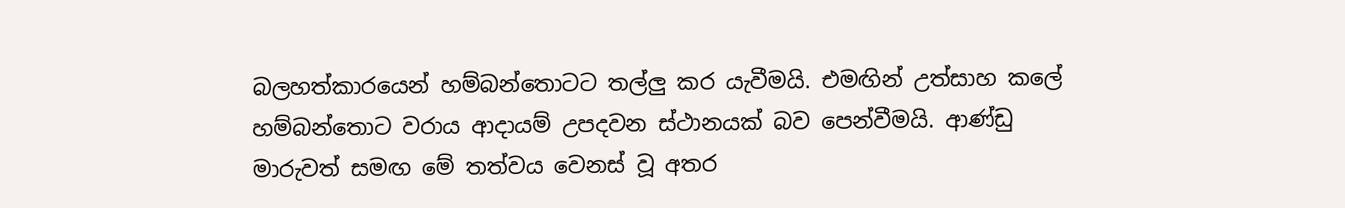බලහත්කාරයෙන් හම්බන්තොටට තල්ලු කර යැවීමයි. එමඟින් උත්සාහ කලේ හම්බන්තොට වරාය ආදායම් උපදවන ස්ථානයක් බව පෙන්වීමයි. ආණ්ඩු මාරුවත් සමඟ මේ තත්වය වෙනස් වූ අතර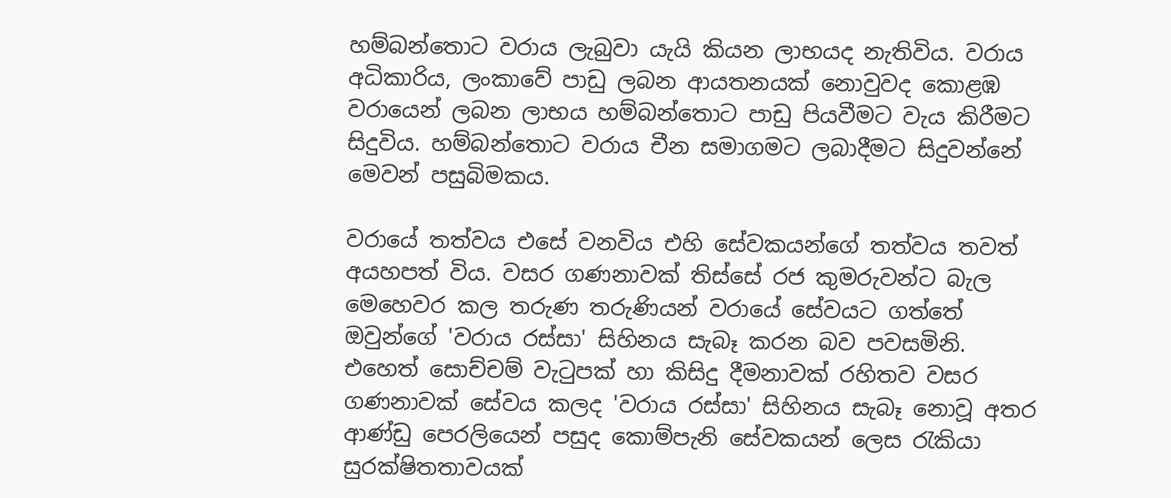හම්බන්තොට වරාය ලැබුවා යැයි කියන ලාභයද නැතිවිය. වරාය අධිකාරිය, ලංකාවේ පාඩු ලබන ආයතනයක් නොවුවද කොළඹ වරායෙන් ලබන ලාභය හම්බන්තොට පාඩු පියවීමට වැය කිරීමට සිදුවිය. හම්බන්තොට වරාය චීන සමාගමට ලබාදීමට සිදුවන්නේ මෙවන් පසුබිමකය.

වරායේ තත්වය එසේ වනවිය එහි සේවකයන්ගේ තත්වය තවත් අයහපත් විය. වසර ගණනාවක් තිස්සේ රජ කුමරුවන්ට‍ බැල මෙහෙවර කල තරුණ තරුණියන් වරායේ සේවයට ගත්තේ ඔවුන්ගේ 'වරාය රස්සා' සිහිනය සැබෑ කරන බව පවසමිනි. එහෙත් සොච්චම් වැටුපක් හා කිසිදු දීමනාවක් රහිතව වසර ගණනාවක් සේවය කලද 'වරාය රස්සා' සිහිනය සැබෑ නොවූ අතර ආණ්ඩු පෙරලියෙන් පසුද කොම්පැනි සේවකයන් ලෙස රැකියා සුරක්ෂිතතාවයක්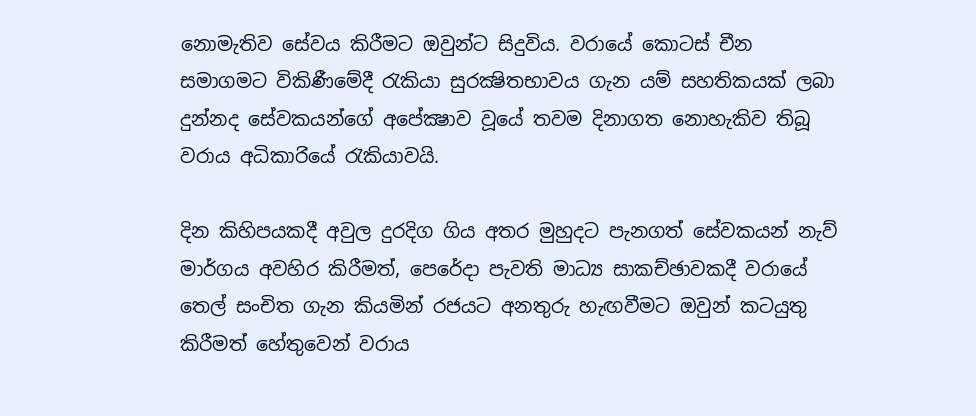නොමැතිව සේවය කිරීමට ඔවුන්ට සිදුවිය. වරායේ කොටස් චීන සමාගමට විකිණීමේදී රැකියා සුරක්‍ෂිතභාවය ගැන යම් සහතිකයක් ලබා දුන්නද සේවකයන්ගේ අපේක්‍ෂාව වූයේ තවම දිනාගත නොහැකිව තිබූ වරාය අධිකාර‍ියේ රැකියාවයි.

දින කිහිපයකදී අවුල දුරදිග ගිය අතර මුහුදට පැනගත් සේවකයන් නැව් මාර්ගය අවහිර කිරීමත්, පෙරේදා පැවති මාධ්‍ය සාකච්ඡාවකදී ‍වරායේ තෙල් සංචිත ගැන කියමින් රජයට අනතුරු හැඟවීමට ඔවුන් කටයුතු කිරීමත් හේතුවෙන් වරාය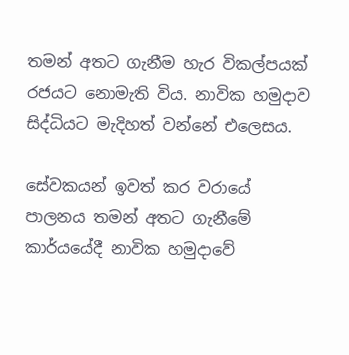තමන් අතට ගැනීම හැර විකල්පයක් රජයට නොමැති විය. නාවික හමුදාව සිද්ධියට මැදිහත් වන්නේ එලෙසය.

සේවකයන් ඉවත් කර වරායේ පාලනය තමන් අතට ගැනීමේ කාර්යයේදී නාවික හමුදාවේ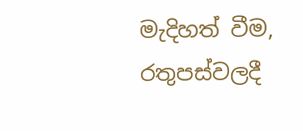මැදිහත් වීම, රතුපස්වලදී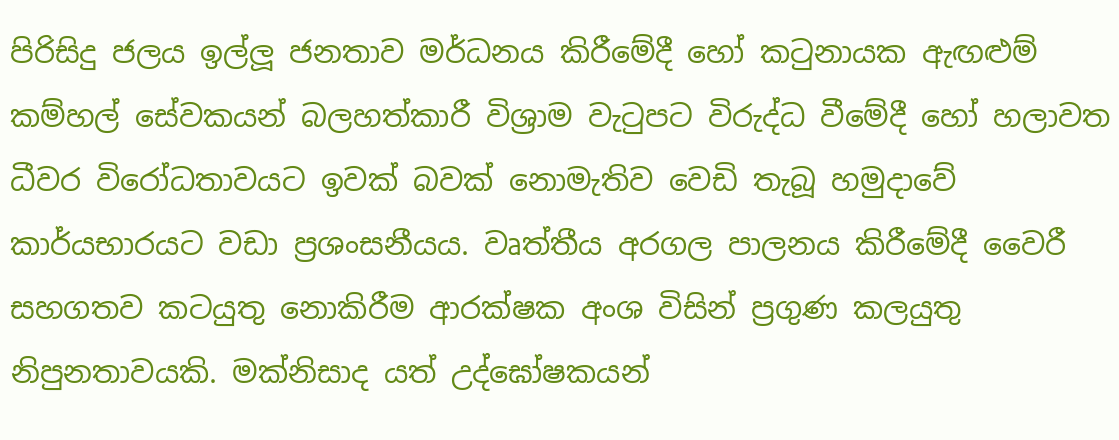පිරිසිදු ජලය ඉල්ලූ ජනතාව මර්ධනය කිරීමේදී හෝ කටුනායක ඇඟළුම් කම්හල් සේවකයන් බලහත්කාරී විශ්‍රාම වැටුපට විරුද්ධ වීමේදී හෝ හලාවත ධීවර විරෝධතාවයට ඉවක් බවක් නොමැතිව වෙඩි තැබූ හමුදාවේ කාර්යභාරයට වඩා ප්‍රශංසනීයය. වෘත්තීය අරගල පාලනය කිරීමේදී වෛරී සහගතව කටයුතු නොකිරීම ආරක්ෂක අංශ විසින් ප්‍රගුණ කලයුතු නිපුනතාවයකි. මක්නිසාද යත් උද්ඝෝෂකයන්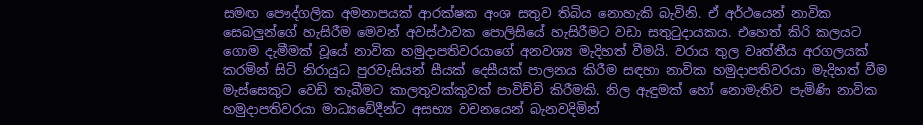සමඟ පෞද්ගලික අමනාපයක් ආරක්ෂක අංශ සතුව තිබිය නොහැකි බැවිනි. ඒ අර්ථයෙන් නාවික සෙබලුන්ගේ හැසිරීම මෙවන් අවස්ථාවක පොලිසියේ හැසිරීමට වඩා සතුටුදායකය. එහෙත් කිරි කලයට ගොම දැමීමක් වූයේ නාවික හමුදාපතිවරයාගේ අනවශ්‍ය මැදිහත් වීමයි. වරාය තුල වෘත්තීය අරගලයක් කරමින් සිටි නිරායුධ පුරවැසියන් සීයක් දෙසීයක් පාලනය කිරීම සඳහා නාවික හමුදාපතිවරයා මැදිහත් වීම මැස්සෙකුට වෙඩි තැබීමට කාලතුවක්කුවක් පාවිච්චි කිරීමකි. නිල ඇඳුමක් හෝ නොමැතිව පැමිණි නාවික හමුදාපතිවරයා මාධ්‍යවේදීන්ට අසභ්‍ය වචනයෙන් බැනවදිමින්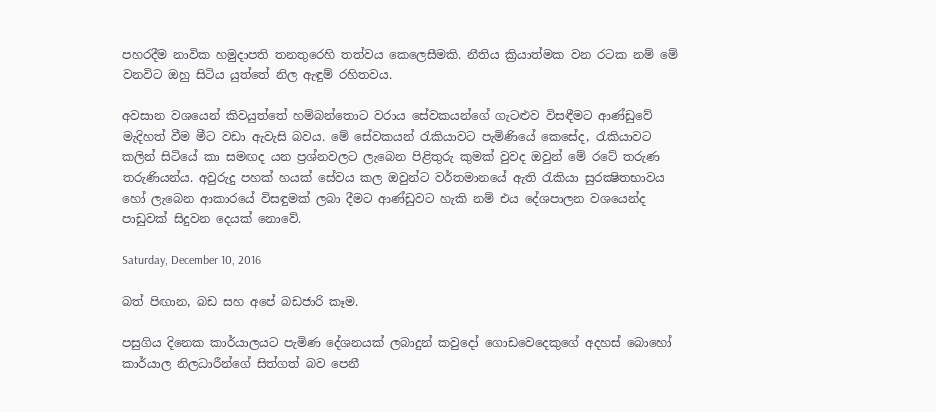පහරදීම නාවික හමුදාපති තනතුරෙහි තත්වය කෙලෙසීමකි. නීතිය ක්‍රියාත්මක වන රටක නම් මේ වනවිට ඔහු සිටිය යුත්තේ නිල ඇඳුම් රහිතවය.

අවසාන වශයෙන් කිවයුත්තේ හම්බන්තොට වරාය සේවකයන්ගේ ගැටළුව විසඳීමට ආණ්ඩුවේ මැදිහත් වීම මීට වඩා ඇවැසි බවය. මේ සේවකයන් රැකියාවට පැමිණියේ කෙසේද, රැකියාවට කලින් සිටියේ කා සමඟද යන ප්‍රශ්නවලට ලැබෙන පිළිතුරු කුමක් වුවද ඔවුන් මේ රටේ තරුණ තරුණියන්ය. අවුරුදු පහක් හයක් සේවය කල ඔවුන්ට වර්තමානයේ ඇති රැකියා සුරක්‍ෂිතභාවය හෝ ලැබෙන ආකාරයේ විසඳුමක් ලබා දීමට ආණ්ඩුවට හැකි නම් එය දේශපාලන වශයෙන්ද පාඩුවක් සිදුවන දෙයක් නොවේ.

Saturday, December 10, 2016

බත් පිඟාන, බඩ සහ අපේ බඩජාරි කෑම.

පසුගිය දිනෙක කාර්යාලයට පැමිණ දේශනයක් ලබාදුන් කවුදෝ ගොඩවෙදෙකුගේ අදහස් බොහෝ කාර්යාල ‍නිලධාරීන්ගේ සිත්ගත් බව පෙනී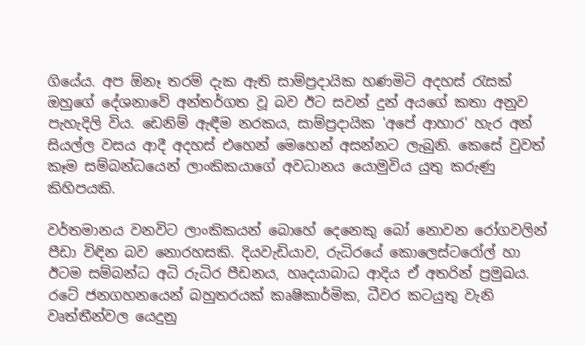ගියේය. අප ඕනෑ තරම් දැක ඇති සාම්ප්‍රදායික හණමිටි අදහස් රැසක් ඔහුගේ දේශනාවේ අන්තර්ගත වූ බව ඊට සවන් දුන් අයගේ කතා අනුව පැහැදිලි විය. ඩෙනිම් ඇඳීම නරකය, සාම්ප්‍රදායික 'අපේ ආහාර' හැර අන් සියල්ල වසය ආදී අදහස් එහෙන් මෙහෙන් අසන්නට ලැබුනි. කෙසේ වුවත් කෑම සම්බන්ධයෙන් ලාංකිකයාගේ අවධානය යොමුවිය යුතු කරුණු කිහිපයකි.

වර්තමානය වනවිට ලාංකිකයන් බොහේ දෙනෙකු බෝ නොවන රෝගවලින් පීඩා විඳින බව නොරහසකි. දියවැඩියාව, රුධිරයේ කොලෙස්ටරෝල් හා ඊටම සම්බන්ධ අධි රුධිර පීඩනය, හෘදයාබාධ ආදිය ඒ අතරින් ප්‍රමුඛය. රටේ ජනගහනයෙන් බහුතරයක් කෘෂිකාර්මික, ධීවර කටයුතු වැනි වෘත්තීන්වල යෙදුනු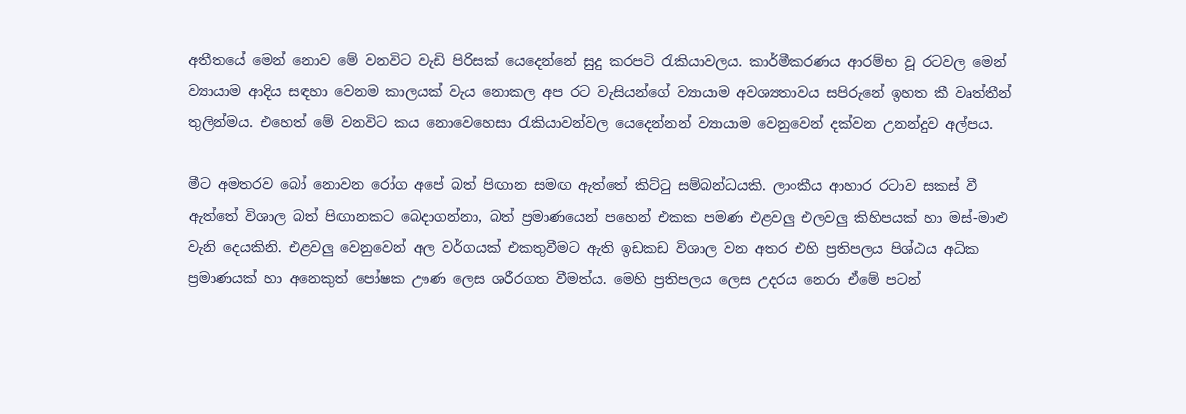අතීතයේ මෙන් නොව මේ වනවිට වැඩි පිරිසක් යෙදෙන්නේ සුදු කරපටි රැකියාවලය. කාර්මීකරණය ආරම්භ වූ රටවල මෙන් ව්‍යායාම ආදිය සඳහා වෙනම කාලයක් වැය නොකල අප රට වැසියන්ගේ ව්‍යායාම අවශ්‍යතාවය සපිරුනේ ඉහත කී වෘත්තීන් තුලින්මය. එහෙත් මේ වනවිට කය නොවෙහෙසා රැකියාවන්වල යෙදෙන්නන් ව්‍යායාම වෙනුවෙන් දක්වන උනන්දුව අල්පය.

මීට අමතරව බෝ නොවන රෝග අපේ බත් පිඟාන සමඟ ඇත්තේ කිට්ටු සම්බන්ධයකි. ලාංකීය ආහාර රටාව සකස් වී ඇත්තේ විශාල බත් පිඟානකට බෙදාගන්නා, බත් ප්‍රමාණයෙන් පහෙන් එකක පමණ එළවලු එලවලු කිහිපයක් හා මස්-මාළු වැනි දෙයකිනි. එළවලු වෙනුවෙන් අල වර්ගයක් එකතුවීමට ඇති ඉඩකඩ විශාල වන අතර එහි ප්‍රතිපලය පිශ්ඨය අධික ප්‍රමාණයක් හා අනෙකුත් පෝෂක ඌණ ලෙස ශරීරගත වීමත්ය. මෙහි ප්‍රතිපලය ලෙස උදරය නෙරා ඒමේ පටන්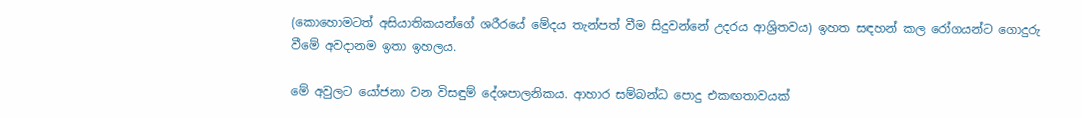(කොහොමටත් අසියාතිකයන්ගේ ශරීරයේ මේදය තැන්පත් වීම සිදුවන්නේ උදරය ආශ්‍රිතවය) ඉහත සඳහන් කල රෝගයන්ට ගොදුරු වීමේ අවදානම ඉතා ඉහලය.

මේ අවුලට යෝජනා වන විසඳුම් දේශපාලනිකය. ආහාර සම්බන්ධ පොදු එකඟතාවයක්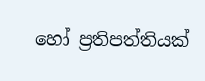හෝ ප්‍රතිපත්තියක්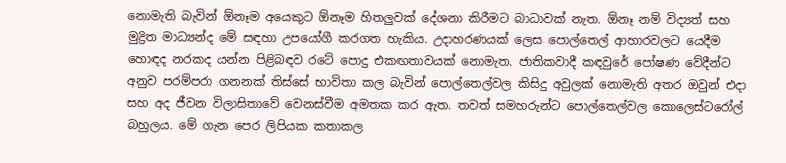නොමැති බැවින් ඕනෑම අයෙකුට ඕනෑම හිතලුවක් දේශනා කිරීමට බාධාවක් නැත. ඕනෑ නම් විද්‍යත් සහ මුද්‍රිත මාධ්‍යන්ද මේ සඳහා උපයෝගී කරගත හැකිය. උදාහරණයක් ලෙස පොල්තෙල් ආහාරවලට යෙදීම හොඳද නරකද යන්න පිළිබඳව රටේ පොදු එකඟතාවයක් නොමැත. ජාතිකවාදී කඳවුරේ පෝෂණ වේදීන්ට අනුව පරම්පරා ගනනක් තිස්සේ භාවිතා කල බැවින් පොල්තෙල්වල කිසිදු අවුලක් නොමැති අතර ඔවුන් එදා සහ අද ජීවන විලාසිතාවේ වෙනස්වීම අමතක කර ඇත. තවත් සමහරුන්ට පොල්තෙල්වල කොලෙස්ටරෝල් බහුලය. මේ ගැන පෙර ලිපියක කතාකල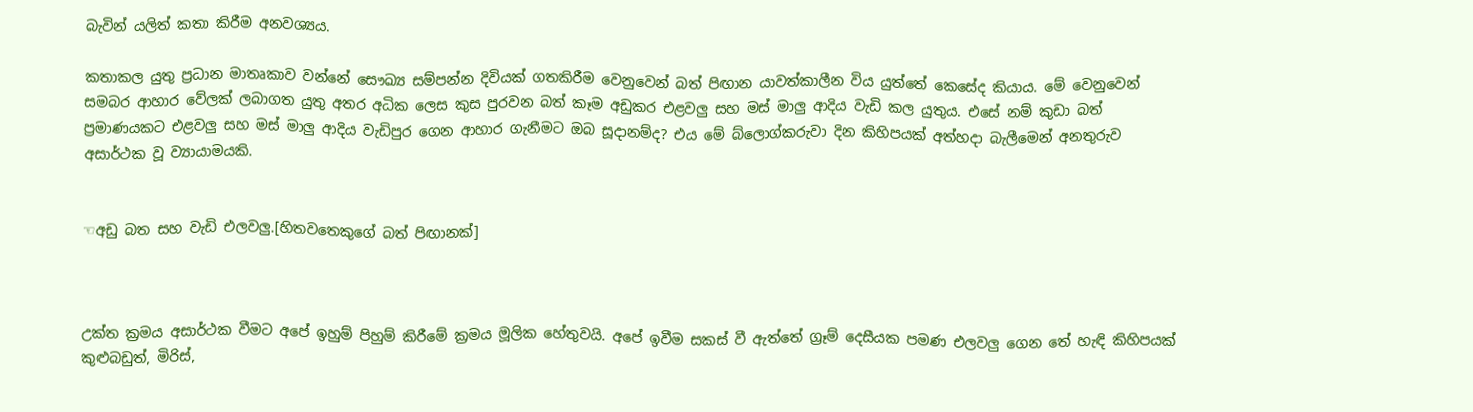බැවින් යලිත් කතා කිරීම අනවශ්‍යය.

කතාකල යුතු ප්‍රධාන මාතෘකාව වන්නේ සෞඛ්‍ය සම්පන්න දිවියක් ගතකිරීම වෙනුවෙන් බත් පිඟාන යාවත්කාලීන විය යුත්තේ කෙසේද කියාය. මේ වෙනුවෙන් සමබර ආහාර වේලක් ලබාගත යුතු අතර අධික ලෙස කුස පුරවන බත් කෑම අඩුකර එළවලු සහ මස් මාලු ආදිය වැඩි කල යුතුය. එසේ නම් කුඩා බත් ප්‍රමාණයකට එළවලු සහ මස් මාලු ආදිය වැඩිපුර ගෙන ආහාර ගැනීමට ඔබ සූදානම්ද? එය මේ ‍බ්ලොග්කරුවා දින කිහිපයක් අත්හදා බැලීමෙන් අනතුරුව අසාර්ථක වූ ව්‍යායාමයකි.


☜අඩු බත සහ වැඩි එලවලු.[හිතවතෙකුගේ බත් පිඟානක්]



උක්ත ක්‍රමය අසාර්ථක වීමට අපේ ඉහුම් පිහුම් කිරීමේ ක්‍රමය මූලික හේතුවයි. අපේ ඉවීම සකස් වී ඇත්තේ ග්‍රෑම් දෙසීයක පමණ එලවලු ගෙන තේ හැඳි කිහිපයක් කුළුබඩුත්, මිරිස්,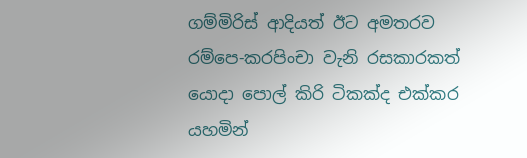ගම්මිරිස් ආදියත් ඊට අමතරව රම්පෙ-කරපිංචා වැනි රසකාරකත් යොදා පොල් කිරි ටිකක්ද එක්කර යහමින්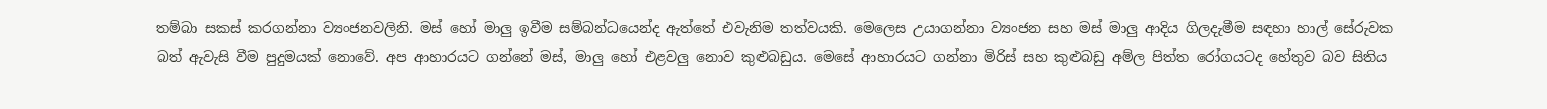තම්බා සකස් කරගන්නා ව්‍යංජනවලිනි. මස් හෝ මාලු ඉවීම සම්බන්ධයෙන්ද ඇත්තේ එවැනිම තත්වයකි. මෙලෙස උයාගන්නා ව්‍යංජන සහ මස් මාලු ආදිය ගිලදැමීම සඳහා හාල් සේරුවක බත් ඇවැසි වීම පුදුමයක් නොවේ. අප ආහාරයට ගන්නේ මස්, මාලු හෝ එළවලු නොව කුළුබඩුය. මෙසේ ආහාරයට ගන්නා මිරිස් සහ කුළුබඩු අම්ල පිත්ත රෝගයටද හේතුව බව සිතිය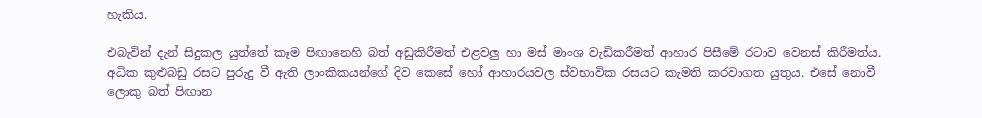හැකිය.

එබැවින් දැන් සිදුකල යුත්තේ කෑම පිඟානෙහි බත් අඩුකිරීමත් එළවලු හා මස් මාංශ වැඩිකරීමත් ආහාර පිසීමේ රටාව වෙනස් කිරීමත්ය. අධික කුළුබඩු රසට පුරුදු වී ඇති ලාංකිකයන්ගේ දිව කෙසේ හෝ ආහාරයවල ස්වභාවික රසයට කැමති කරවාගත යුතුය. එසේ නොවී ලොකු බත් පිඟාන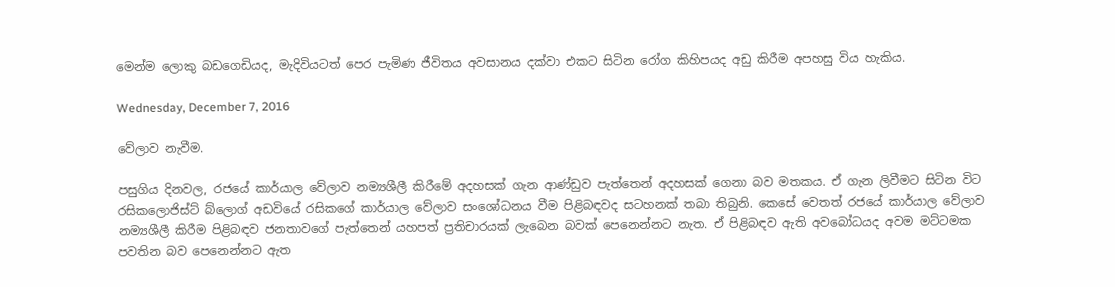මෙන්ම ලොකු බඩගෙඩියද, මැදිවියටත් පෙර පැමිණ ජීවිතය අවසානය දක්වා එකට සිටින රෝග කිහිපයද අඩු කිරීම අපහසු විය හැකිය.

Wednesday, December 7, 2016

වේලාව නැවීම.

පසුගිය දිනවල, රජයේ කාර්යාල වේලාව නම්‍යශීලී කිරීමේ අදහසක් ගැන ආණ්ඩුව පැත්තෙන් අදහසක් ගෙනා බව මතකය. ඒ ගැන ලිවීමට සිටින විට රසිකලොජිස්ට් බ්ලොග් අඩවියේ රසිකගේ කාර්යාල වේලාව සංශෝධනය වීම පිළිබඳවද සටහනක් තබා තිබුනි. කෙසේ වෙතත් රජයේ කාර්යාල වේලාව නම්‍යශීලී කිරීම පිළිබඳව ජනතාවගේ පැත්තෙන් යහපත් ප්‍රතිචාරයක් ලැබෙන බවක් පෙනෙන්නට නැත. ඒ පිළිබඳව ඇති අවබෝධයද අවම මට්ටමක පවතින බව පෙනෙන්නට ඇත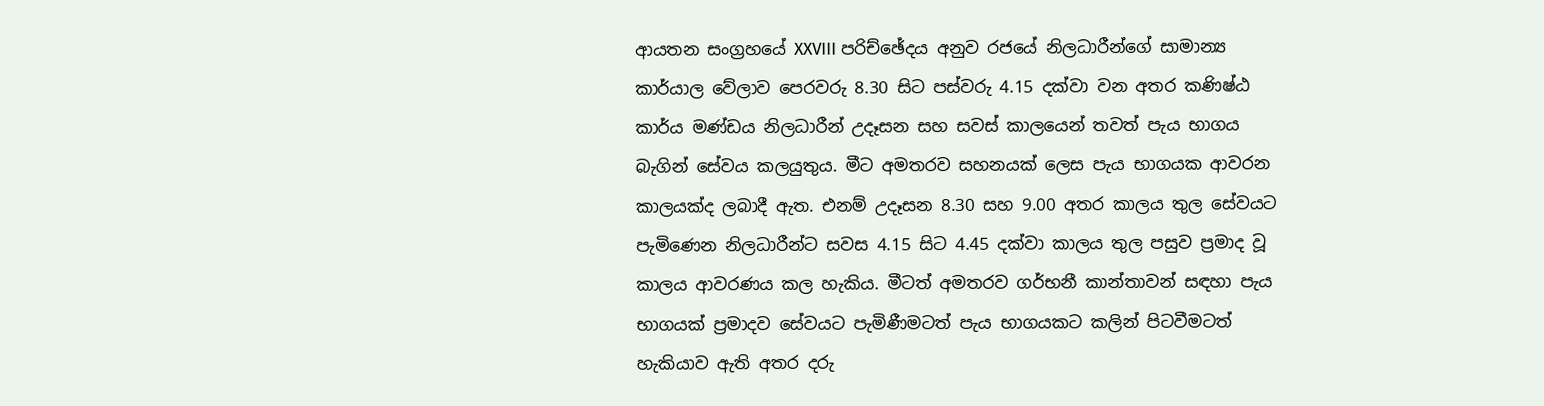ආයතන සංග්‍රහයේ XXVIII පරිච්ඡේදය අනුව රජයේ නිලධාරීන්ගේ සාමාන්‍ය කාර්යාල වේලාව පෙරවරු 8.30 සිට පස්වරු 4.15 දක්වා වන අතර කණිෂ්ඨ කාර්ය මණ්ඩය නිලධාරීන් උදෑසන සහ සවස් කාලයෙන් තවත් පැය භාගය බැගින් සේවය කලයුතුය. මීට අමතරව සහනයක් ලෙස පැය භාගයක ආවරන කාලයක්ද ලබාදී ඇත. එනම් උදෑසන 8.30 සහ 9.00 අතර කාලය තුල සේවයට පැමිණෙන නිලධාරීන්ට සවස 4.15 සිට 4.45 දක්වා කාලය තුල පසුව ප්‍රමාද වූ කාලය ආවරණය කල හැකිය. මීටත් අමතරව ගර්භනී කාන්තාවන් සඳහා පැය භාගයක් ප්‍රමාදව සේවයට පැමිණීමටත් පැය භාගයකට කලින් පිටවීමටත් හැකියාව ඇති අතර දරු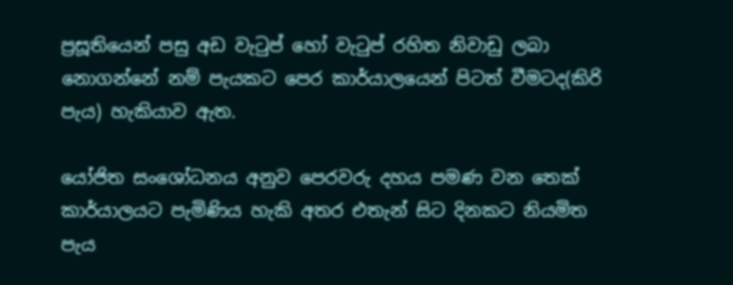ප්‍රසූතියෙන් පසු අඩ වැටුප් හෝ වැටුප් රහිත නිවාඩු ලබා නොගන්නේ නම් පැයකට පෙර කාර්යාලයෙන් පිටත් වීමටද(කිරි පැය) හැකියාව ඇත.

යෝජිත සංශෝධනය අනුව පෙරවරු දහය පමණ වන තෙක් කාර්යාලයට පැමිණිය හැකි අතර එතැන් සිට දිනකට නියමිත පැය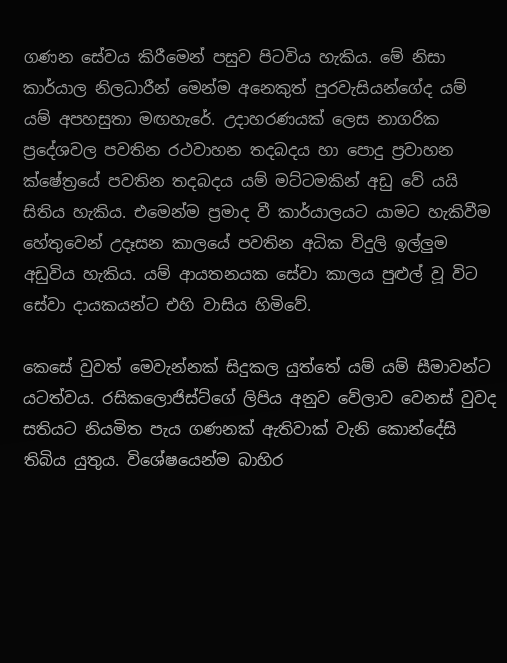ගණන සේවය කිරීමෙන් පසුව පිටවිය හැකිය. මේ නිසා කාර්යාල නිලධාරීන් මෙන්ම අනෙකුත් පුරවැසියන්ගේද යම් යම් අපහසුතා මඟහැරේ. උදාහරණයක් ලෙස නාගරික ප්‍රදේශවල පවතින රථවාහන තදබදය හා පොදු ප්‍රවාහන ක්ෂේත්‍රයේ පවතින තදබදය යම් මට්ටමකින් අඩු වේ යයි සිතිය හැකිය. එමෙන්ම ප්‍රමාද වී කාර්යාලයට යාමට හැකිවීම හේතුවෙන් උදෑසන කාලයේ පවතින අධික විදුලි ඉල්ලුම අඩුවිය හැකිය. යම් ආයතනයක සේවා කාලය පුළුල් වූ විට සේවා දායකයන්ට එහි වාසිය හිමිවේ.

කෙසේ වුවත් මෙවැන්නක් සිදුකල යුත්තේ යම් යම් සීමාවන්ට යටත්වය. රසිකලොජිස්ට්ගේ ලිපිය අනුව වේලාව වෙනස් වුවද සතියට නියමිත පැය ගණනක් ඇතිවාක් වැනි කොන්දේසි තිබිය යුතුය. විශේෂයෙන්ම බාහිර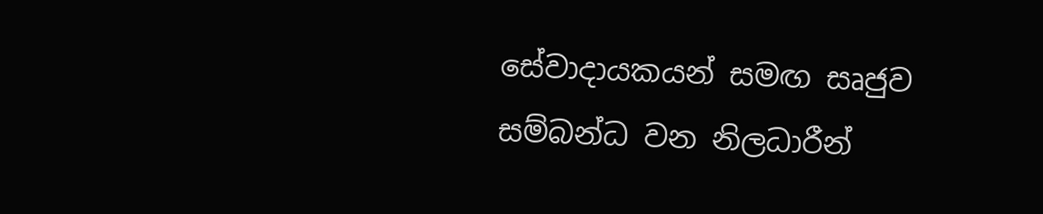සේවාදායකයන් සමඟ සෘජුව සම්බන්ධ වන නිලධාරීන්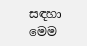සඳහා මෙම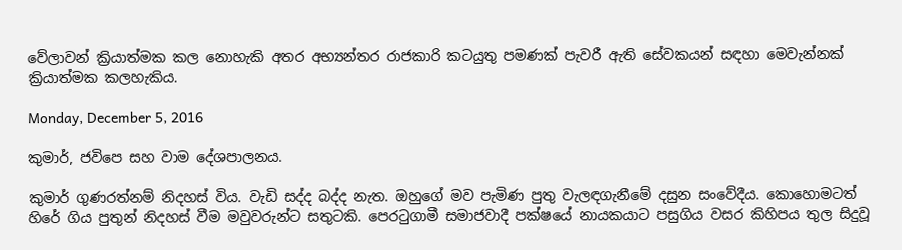වේලාවන් ක්‍රියාත්මක කල නොහැකි අතර අභ්‍යන්තර රාජකාරි කටයුතු පමණක් පැවරී ඇති සේවකයන් සඳහා මෙවැන්නක් ක්‍රියාත්මක කලහැකිය.

Monday, December 5, 2016

කුමාර්, ජවිපෙ සහ වාම දේශපාලනය.

කුමාර් ගුණරත්නම් නිදහස් විය. වැඩි සද්ද බද්ද නැත. ඔහුගේ මව පැමිණ පුතු වැලඳගැනීමේ දසුන සංවේදීය. කොහොමටත් හිරේ ගිය පුතුන් නිදහස් වීම මවුවරුන්ට සතුටකි. පෙරටුගාමී සමාජවාදී පක්ෂයේ නායකයාට පසුගිය වසර කිහිපය තුල සිදුවූ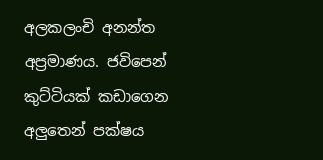අලකලංචි අනන්ත අප්‍රමාණය. ජවිපෙන් කුට්ටියක් කඩාගෙන අලුතෙන් පක්ෂය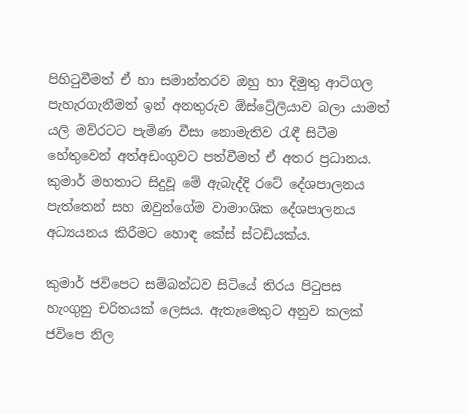පිහිටුවීමත් ඒ හා සමාන්තරව ඔහු හා දිමුතු ආටිගල පැහැරගැනීමත් ඉන් අනතුරුව ඕස්ට්‍රේලියාව බලා යාමත් යලි මව්රටට පැමිණ වීසා නොමැතිව රැඳී සිටීම හේතුවෙන් අත්අඩංගුවට පත්වීමත් ඒ අතර ප්‍රධානය. කුමාර් මහතාට සිදුවූ මේ ඇබැද්දි රටේ දේශපාලනය පැත්තෙන් සහ ඔවුන්ගේම වාමාංශික දේශපාලනය අධ්‍යයනය කිරීමට හොඳ කේස් ස්ටඩියක්ය.

කුමාර් ජවිපෙට සම්බන්ධව සිටියේ තිරය පිටුපස හැංගුනු චරිතයක් ලෙසය. ඇතැමෙකුට අනුව කලක් ජවිපෙ නිල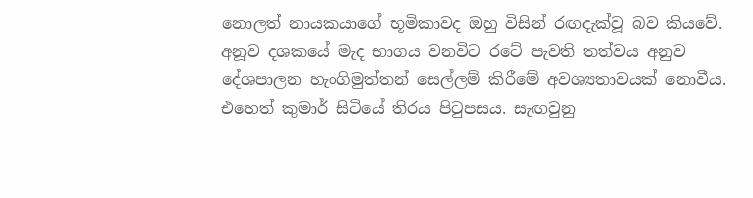නොලත් නායකයාගේ භූමිකාවද ඔහු විසින් රඟදැක්වූ බව කියවේ. අනූව දශකයේ මැද භාගය වනවිට රටේ පැවති තත්වය අනුව දේශපාලන හැංගිමුත්තන් සෙල්ලම් කිරීමේ අවශ්‍යතාවයක් නොවීය. එහෙත් කුමාර් සිටියේ තිරය පිටුපසය. සැඟවුනු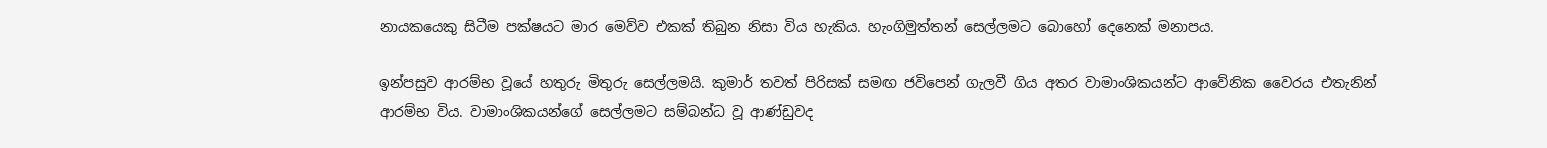න‍ායකයෙකු සිටීම පක්ෂයට මාර මෙව්ව එකක් තිබුන නිසා විය හැකිය. හැංගිමුත්තන් සෙල්ලමට බොහෝ දෙනෙක් මනාපය.

ඉන්පසුව ආරම්භ වූයේ හතුරු මිතුරු සෙල්ලමයි. කුමාර් තවත් පිරිසක් සමඟ ජවිපෙන් ගැලවී ගිය අතර වාමාංශිකයන්ට ආවේනික වෛරය එතැනින් ආරම්භ විය. වාමාංශිකයන්ගේ සෙල්ලමට සම්බන්ධ වූ ආණ්ඩුවද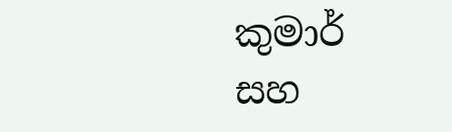කුමාර් සහ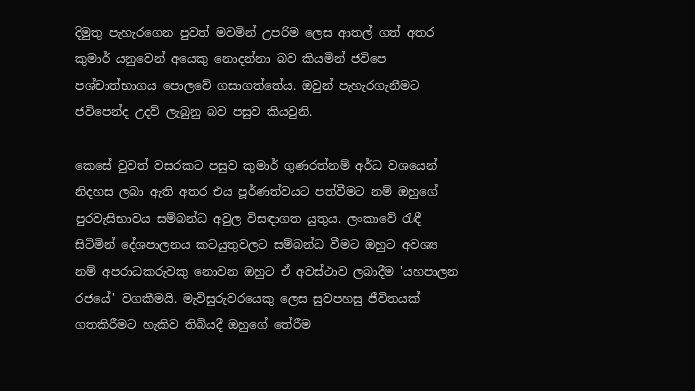දිමුතු පැහැරගෙන පුවත් මවමින් උපරිම ලෙස ආතල් ගත් අතර කුමාර් යනුවෙන් අයෙකු නොදන්නා බව කියමින් ජවිපෙ පශ්චාත්භාගය පොලවේ ගසාගත්තේය. ඔවුන් පැහැරගැනීමට ජවිපෙන්ද උදව් ලැබුනු බව පසුව කියවුනි.

කෙසේ වුවත් වසරකට පසුව කුමාර් ගුණරත්නම් අර්ධ වශයෙන් නිදහස ලබා ඇති අතර එය පූර්ණත්වයට පත්වීමට නම් ඔහුගේ පුරවැසිභ‍ාවය සම්බන්ධ අවුල විසඳාගත යුතුය. ලංකාවේ රැඳී සිටිමින් දේශපාලනය කටයුතුවලට සම්බන්ධ වීමට ඔහුට අවශ්‍ය නම් අපරාධකරුවකු නොවන ඔහුට ඒ අවස්ථාව ලබාදීම 'යහපාලන රජයේ' වගකීමයි. මැවිසුරුවරයෙකු ලෙස සුවපහසු ජීවිතයක් ගතකිරීමට හැකිව තිබියදී ඔහුගේ තේරීම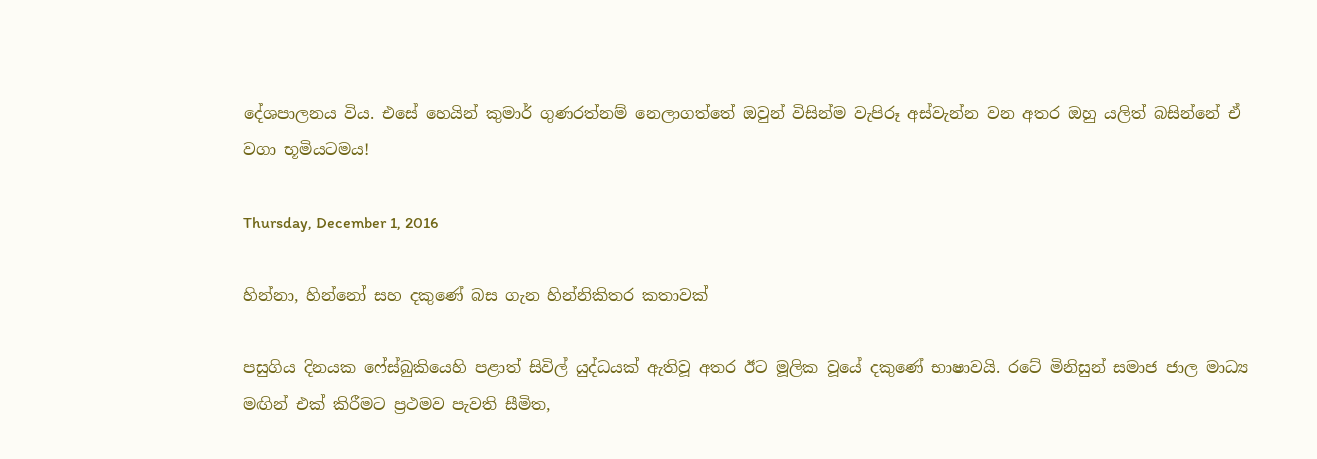දේශපාලනය විය. එසේ හෙයින් කුමාර් ගුණරත්නම් නෙලාගත්තේ ඔවුන් විසින්ම වැපිරූ අස්වැන්න වන අතර ඔහු යලිත් බසින්නේ ඒ වගා භූමියටමය!

Thursday, December 1, 2016

හින්නා, හින්නෝ සහ දකුණේ බස ගැන හින්නිකිතර කතාවක්

පසුගිය දිනයක ෆේස්බුකියෙහි පළාත් සිවිල් යුද්ධයක් ඇතිවූ අතර ඊට මූලික වූයේ දකුණේ භාෂාවයි. රටේ මිනිසුන් සමාජ ජාල මාධ්‍ය මඟින් එක් කිරීමට ප්‍රථමව පැවති සීමිත,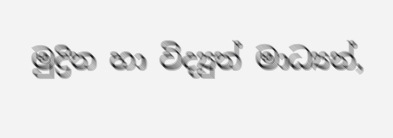මුද්‍රිත හා විද්‍යුත් මාධ්‍යන්,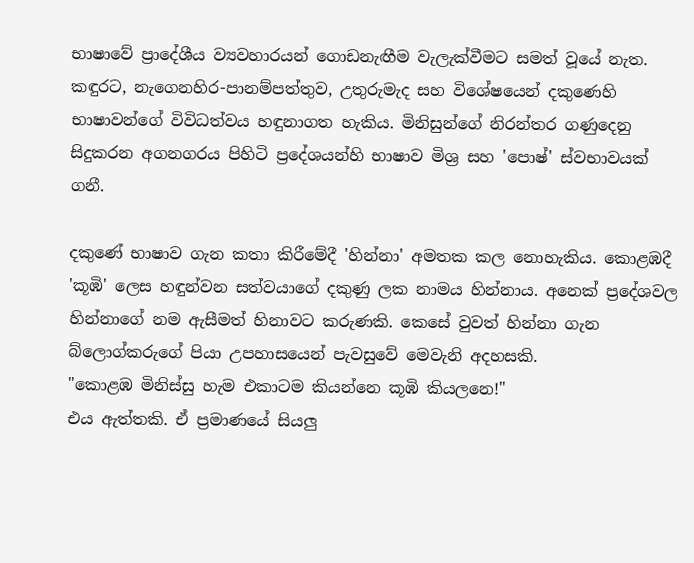භාෂාවේ ප්‍රාදේශීය ව්‍යවහාරයන් ගොඩනැඟීම වැලැක්වීමට සමත් වූයේ නැත. කඳුරට, නැගෙනහිර-පානම්පත්තුව, උතුරුමැද සහ විශේෂයෙන් දකුණෙහි භාෂාවන්ගේ විවිධත්වය හඳුනාගත හැකිය. මිනිසුන්ගේ නිරන්තර ගණුදෙනු සිදුකරන අගනගරය පිහිටි ප්‍රදේශයන්හි භාෂාව මිශ්‍ර සහ 'පොෂ්' ස්වභාවයක් ගනී.

දකුණේ භාෂාව ගැන කතා කිරීමේදී 'හින්නා' අමතක කල නොහැකිය. කොළඹදී 'කූඹි' ලෙස හඳුන්වන සත්වයාගේ දකුණු ලක නාමය හින්නාය. අනෙක් ප්‍රදේශවල හින්නාගේ නම ඇසීමත් හිනාවට කරුණකි. කෙසේ වුවත් හින්නා ගැන බ්ලොග්කරුගේ පියා උපහාසයෙන් පැවසුවේ මෙවැනි අදහසකි.
"කොළඹ මිනිස්සු හැම එකාටම කියන්නෙ කූඹි කියලනෙ!"
එය ඇත්තකි. ඒ ප්‍රමාණයේ සියලු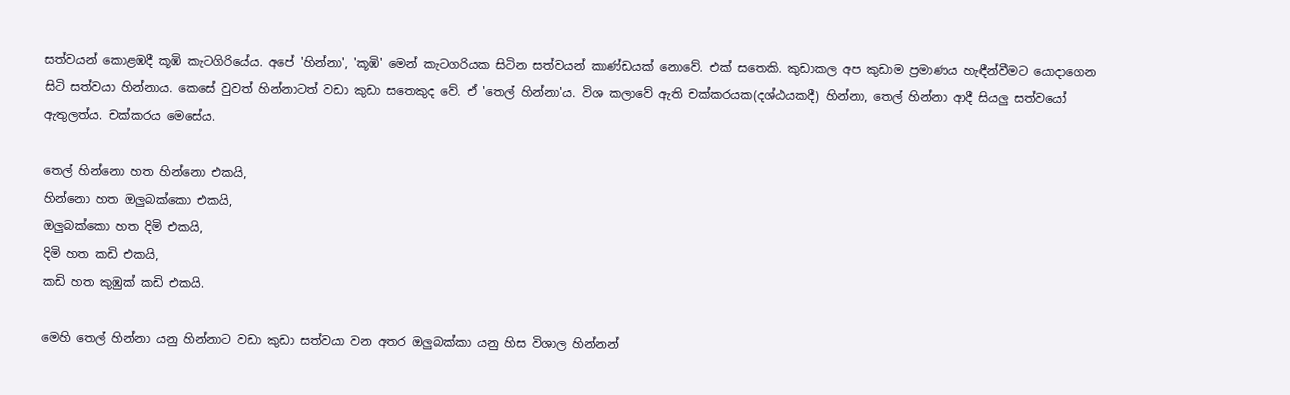සත්වයන් කොළඹදී කූඹි කැටගිරියේය. අපේ 'හින්නා', 'කූඹි' මෙන් කැටගරියක සිටින සත්වයන් කාණ්ඩයක් නොවේ. එක් සතෙකි. කුඩාකල අප කුඩාම ප්‍රමාණය හැඳීන්වීමට යොදාගෙන සිටි සත්වයා හින්නාය. කෙසේ වුවත් හින්නාටත් වඩා කුඩා සතෙකුද වේ. ඒ 'තෙල් හින්නා'ය. විශ කලාවේ ඇති චක්කරයක(දශ්ඨයකදී) හින්නා, තෙල් හින්නා ආදී සියලු සත්වයෝ ඇතුලත්ය. චක්කරය මෙසේය.

තෙල් හින්නො හත හින්නො එකයි,
හින්නො හත ඔලුබක්කො එකයි,
ඔලුබක්කො හත දිමි එකයි,
දිමි හත කඩි එකයි,
කඩි හත කුඹුක් කඩි එකයි.

මෙහි තෙල් හින්න‍ා යනු හින්නාට වඩා කුඩා සත්වයා වන අතර ඔලුබක්කා යනු හිස විශාල හින්නන්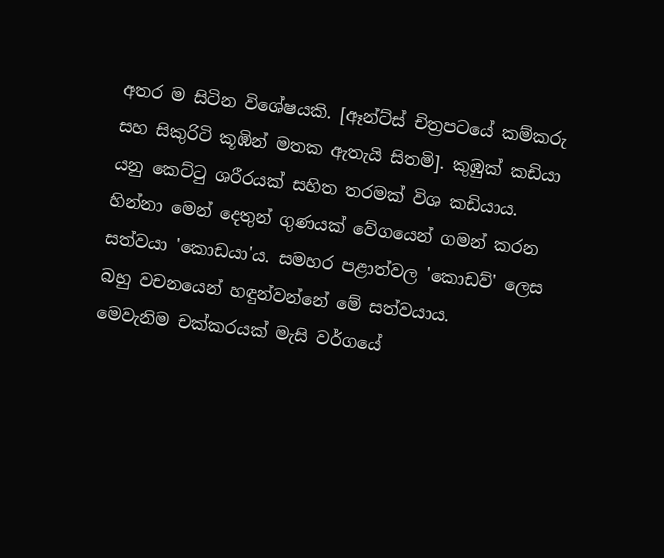අතර ම සිටින විශේෂයකි. [ඈන්‍ට්ස් චිත්‍රපටයේ කම්කරු සහ සිකුරිටි කූඹින් මතක ඇතැයි සිතමි]. කුඹුක් කඩියා යනු කෙට්ටු ශරීරයක් සහිත තරමක් විශ කඩියාය. හින්නා මෙන් දෙතුන් ගුණයක් වේගයෙන් ගමන් කරන සත්වයා 'කොඩයා'ය. සමහර පළාත්වල 'කොඩව්' ලෙස බහු වචනයෙන් හඳුන්වන්නේ මේ සත්වයාය.
මෙවැනිම චක්කරයක් මැසි වර්ගයේ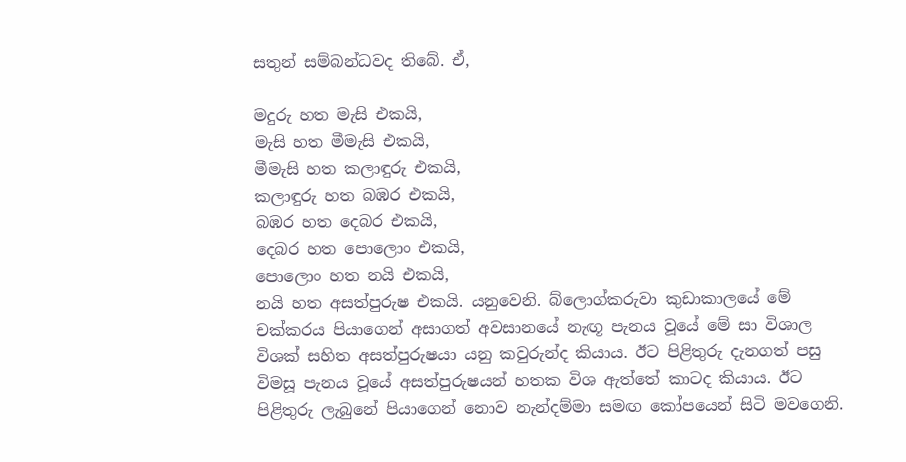සතුන් සම්බන්ධවද තිබේ. ඒ,

මදුරු හත මැසි එකයි,
මැසි හත මීමැසි එකයි,
මීමැසි හත කලාඳුරු එකයි,
කලාඳුරු හත බඹර එකයි,
බඹර හත දෙබර එකයි,
දෙබර හත පොලොං එකයි,
පොලොං හත නයි එකයි,
නයි හත අසත්පුරුෂ එකයි. යනුවෙනි. බ්ලොග්කරුවා කුඩාකාලයේ මේ චක්කරය පියාගෙන් අසාගත් අවසානයේ නැඟූ පැනය වූයේ මේ සා විශාල විශක් සහිත අසත්පුරුෂයා යනු කවුරුන්ද කියාය. ඊට පිළිතුරු දැනගත් පසු විමසූ පැනය වූයේ අසත්පුරුෂයන් හතක විශ ඇත්තේ කාටද කියාය. ඊට පිළිතුරු ලැබුනේ පියාගෙන් නොව නැන්දම්මා සමඟ කෝපයෙන් සිටි මවගෙනි.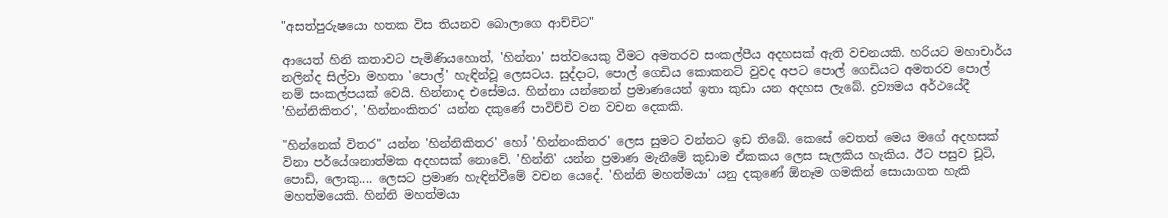"අසත්පුරුෂ‍යො හතක විස තියනව බොලාගෙ ආච්චිට"

ආයෙත් හිනි කතාවට පැමිණියහොත්, 'හින්නා' සත්වයෙකු වීමට අමතරව සංකල්පීය අදහසක් ඇති වචනයකි. හරියට මහාචාර්ය නලින්ද සිල්වා මහතා 'පොල්' හැඳින්වූ ලෙසටය. සුද්දාට, පොල් ගෙඩිය කොකනට් වුවද අපට පොල් ගෙඩියට අමතරව පොල් නම් සංකල්පයක් වෙයි. හින්නාද එසේමය. හින්නා යන්නෙන් ප්‍රමාණයෙන් ඉතා කුඩා යන අදහස ලැබේ. ද්‍රව්‍යමය අර්ථයේදී 'හින්නිකිතර', 'හින්නංකිතර' යන්න දකුණේ පාවිච්චි වන වචන දෙකකි.

"හින්නෙක් විතර" යන්න 'හින්නිකිතර' හෝ 'හින්නංකිතර' ලෙස සුමට වන්නට ඉඩ තිබේ. කෙසේ වෙතත් මෙය මගේ අදහසක් විනා පර්යේශනාත්මක අදහසක් නොවේ. 'හින්නි' යන්න ප්‍රමාණ මැනීමේ කුඩාම ඒකකය ලෙස සැලකිය හැකිය. ඊට පසුව චූටි, පොඩි, ලොකු.... ලෙසට ප්‍රමාණ හැඳින්වීමේ වචන යෙදේ. 'හින්නි මහත්මයා' යනු දකුණේ ඕනෑම ගමකින් සොයාගත හැකි මහත්මයෙකි. හින්නි මහත්මයා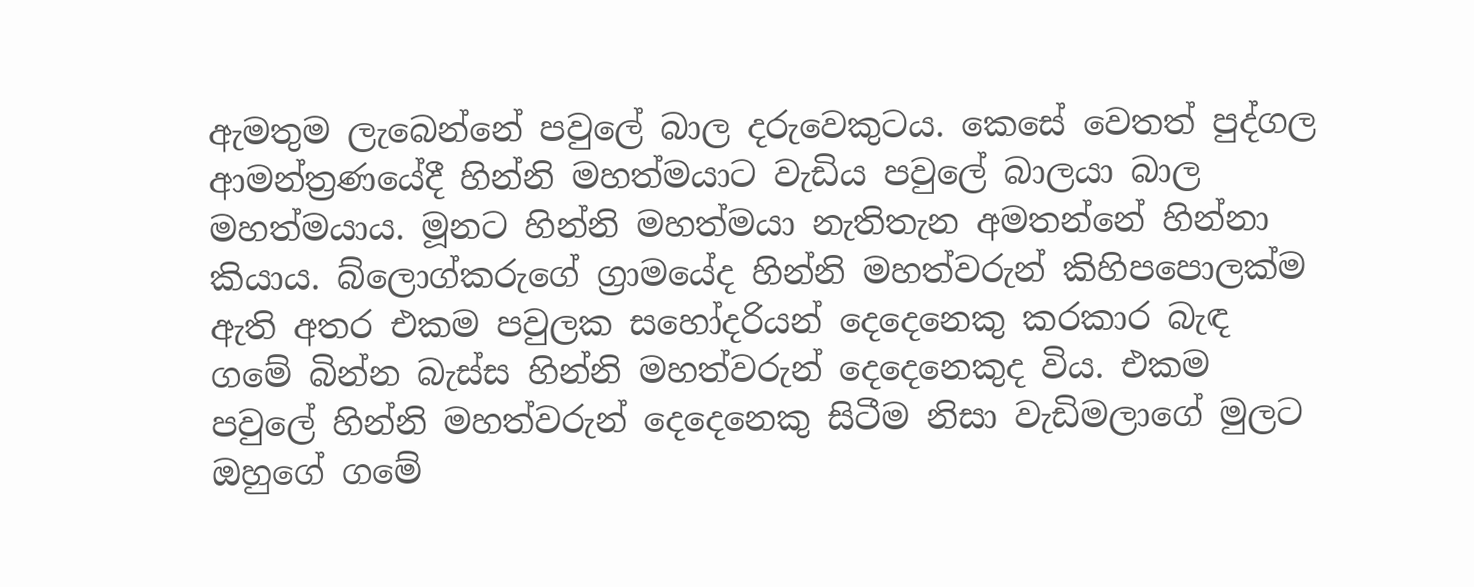ඇමතුම ලැබෙන්නේ පවුලේ බාල දරුවෙකුටය. කෙසේ වෙතත් පුද්ගල ආමන්ත්‍රණයේදී හින්නි මහත්මයාට වැඩිය පවුලේ බාලයා බාල මහත්මයාය. මූනට හින්නි මහත්මයා නැතිතැන අමතන්නේ හින්නා කියාය. බ්ලොග්කරුගේ ග්‍රාමයේද හින්නි මහත්වරුන් කිහිපපොලක්ම ඇති අතර එකම පවුලක සහෝදරියන් දෙදෙනෙකු කරකාර බැඳ ගමේ බින්න බැස්ස හින්නි මහත්වරුන් දෙදෙනෙකුද විය. එකම පවුලේ හින්නි මහත්වරුන් දෙදෙනෙකු සිටීම නිසා වැඩිමලාගේ මුලට ඔහුගේ ගමේ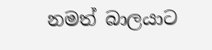නමත් බාලයාට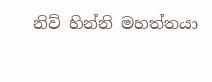නිව් හින්නි මහත්තයා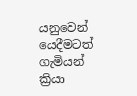යනුවෙන් යෙදීමටත් ගැමියන් ක්‍රියා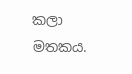කලා මතකය.